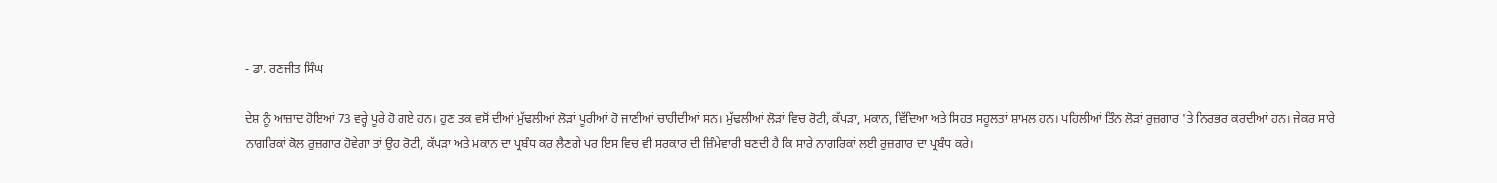- ਡਾ. ਰਣਜੀਤ ਸਿੰਘ

ਦੇਸ਼ ਨੂੰ ਆਜ਼ਾਦ ਹੋਇਆਂ 73 ਵਰ੍ਹੇ ਪੂਰੇ ਹੋ ਗਏ ਹਨ। ਹੁਣ ਤਕ ਵਸੋਂ ਦੀਆਂ ਮੁੱਢਲੀਆਂ ਲੋੜਾਂ ਪੂਰੀਆਂ ਹੋ ਜਾਣੀਆਂ ਚਾਹੀਦੀਆਂ ਸਨ। ਮੁੱਢਲੀਆਂ ਲੋੜਾਂ ਵਿਚ ਰੋਟੀ, ਕੱਪੜਾ, ਮਕਾਨ, ਵਿੱਦਿਆ ਅਤੇ ਸਿਹਤ ਸਹੂਲਤਾਂ ਸ਼ਾਮਲ ਹਨ। ਪਹਿਲੀਆਂ ਤਿੰਨ ਲੋੜਾਂ ਰੁਜ਼ਗਾਰ 'ਤੇ ਨਿਰਭਰ ਕਰਦੀਆਂ ਹਨ। ਜੇਕਰ ਸਾਰੇ ਨਾਗਰਿਕਾਂ ਕੋਲ ਰੁਜ਼ਗਾਰ ਹੋਵੇਗਾ ਤਾਂ ਉਹ ਰੋਟੀ, ਕੱਪੜਾ ਅਤੇ ਮਕਾਨ ਦਾ ਪ੍ਰਬੰਧ ਕਰ ਲੈਣਗੇ ਪਰ ਇਸ ਵਿਚ ਵੀ ਸਰਕਾਰ ਦੀ ਜ਼ਿੰਮੇਵਾਰੀ ਬਣਦੀ ਹੈ ਕਿ ਸਾਰੇ ਨਾਗਰਿਕਾਂ ਲਈ ਰੁਜ਼ਗਾਰ ਦਾ ਪ੍ਰਬੰਧ ਕਰੇ।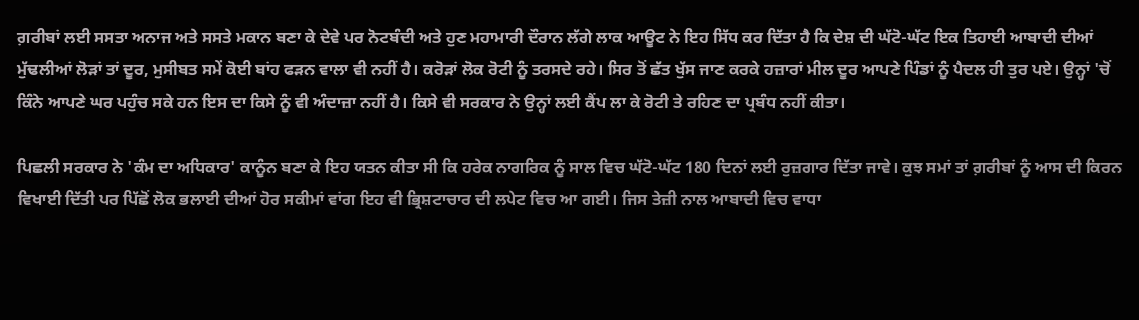ਗ਼ਰੀਬਾਂ ਲਈ ਸਸਤਾ ਅਨਾਜ ਅਤੇ ਸਸਤੇ ਮਕਾਨ ਬਣਾ ਕੇ ਦੇਵੇ ਪਰ ਨੋਟਬੰਦੀ ਅਤੇ ਹੁਣ ਮਹਾਮਾਰੀ ਦੌਰਾਨ ਲੱਗੇ ਲਾਕ ਆਊਟ ਨੇ ਇਹ ਸਿੱਧ ਕਰ ਦਿੱਤਾ ਹੈ ਕਿ ਦੇਸ਼ ਦੀ ਘੱਟੋ-ਘੱਟ ਇਕ ਤਿਹਾਈ ਆਬਾਦੀ ਦੀਆਂ ਮੁੱਢਲੀਆਂ ਲੋੜਾਂ ਤਾਂ ਦੂਰ, ਮੁਸੀਬਤ ਸਮੇਂ ਕੋਈ ਬਾਂਹ ਫੜਨ ਵਾਲਾ ਵੀ ਨਹੀਂ ਹੈ। ਕਰੋੜਾਂ ਲੋਕ ਰੋਟੀ ਨੂੰ ਤਰਸਦੇ ਰਹੇ। ਸਿਰ ਤੋਂ ਛੱਤ ਖੁੱਸ ਜਾਣ ਕਰਕੇ ਹਜ਼ਾਰਾਂ ਮੀਲ ਦੂਰ ਆਪਣੇ ਪਿੰਡਾਂ ਨੂੰ ਪੈਦਲ ਹੀ ਤੁਰ ਪਏ। ਉਨ੍ਹਾਂ 'ਚੋਂ ਕਿੰਨੇ ਆਪਣੇ ਘਰ ਪਹੁੰਚ ਸਕੇ ਹਨ ਇਸ ਦਾ ਕਿਸੇ ਨੂੰ ਵੀ ਅੰਦਾਜ਼ਾ ਨਹੀਂ ਹੈ। ਕਿਸੇ ਵੀ ਸਰਕਾਰ ਨੇ ਉਨ੍ਹਾਂ ਲਈ ਕੈਂਪ ਲਾ ਕੇ ਰੋਟੀ ਤੇ ਰਹਿਣ ਦਾ ਪ੍ਰਬੰਧ ਨਹੀਂ ਕੀਤਾ।

ਪਿਛਲੀ ਸਰਕਾਰ ਨੇ 'ਕੰਮ ਦਾ ਅਧਿਕਾਰ' ਕਾਨੂੰਨ ਬਣਾ ਕੇ ਇਹ ਯਤਨ ਕੀਤਾ ਸੀ ਕਿ ਹਰੇਕ ਨਾਗਰਿਕ ਨੂੰ ਸਾਲ ਵਿਚ ਘੱਟੋ-ਘੱਟ 180 ਦਿਨਾਂ ਲਈ ਰੁਜ਼ਗਾਰ ਦਿੱਤਾ ਜਾਵੇ। ਕੁਝ ਸਮਾਂ ਤਾਂ ਗ਼ਰੀਬਾਂ ਨੂੰ ਆਸ ਦੀ ਕਿਰਨ ਵਿਖਾਈ ਦਿੱਤੀ ਪਰ ਪਿੱਛੋਂ ਲੋਕ ਭਲਾਈ ਦੀਆਂ ਹੋਰ ਸਕੀਮਾਂ ਵਾਂਗ ਇਹ ਵੀ ਭ੍ਰਿਸ਼ਟਾਚਾਰ ਦੀ ਲਪੇਟ ਵਿਚ ਆ ਗਈ। ਜਿਸ ਤੇਜ਼ੀ ਨਾਲ ਆਬਾਦੀ ਵਿਚ ਵਾਧਾ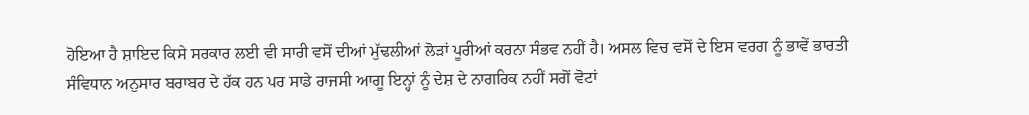ਹੋਇਆ ਹੈ ਸ਼ਾਇਦ ਕਿਸੇ ਸਰਕਾਰ ਲਈ ਵੀ ਸਾਰੀ ਵਸੋਂ ਦੀਆਂ ਮੁੱਢਲੀਆਂ ਲੋੜਾਂ ਪੂਰੀਆਂ ਕਰਨਾ ਸੰਭਵ ਨਹੀਂ ਹੈ। ਅਸਲ ਵਿਚ ਵਸੋਂ ਦੇ ਇਸ ਵਰਗ ਨੂੰ ਭਾਵੇਂ ਭਾਰਤੀ ਸੰਵਿਧਾਨ ਅਨੁਸਾਰ ਬਰਾਬਰ ਦੇ ਹੱਕ ਹਨ ਪਰ ਸਾਡੇ ਰਾਜਸੀ ਆਗੂ ਇਨ੍ਹਾਂ ਨੂੰ ਦੇਸ਼ ਦੇ ਨਾਗਰਿਕ ਨਹੀਂ ਸਗੋਂ ਵੋਟਾਂ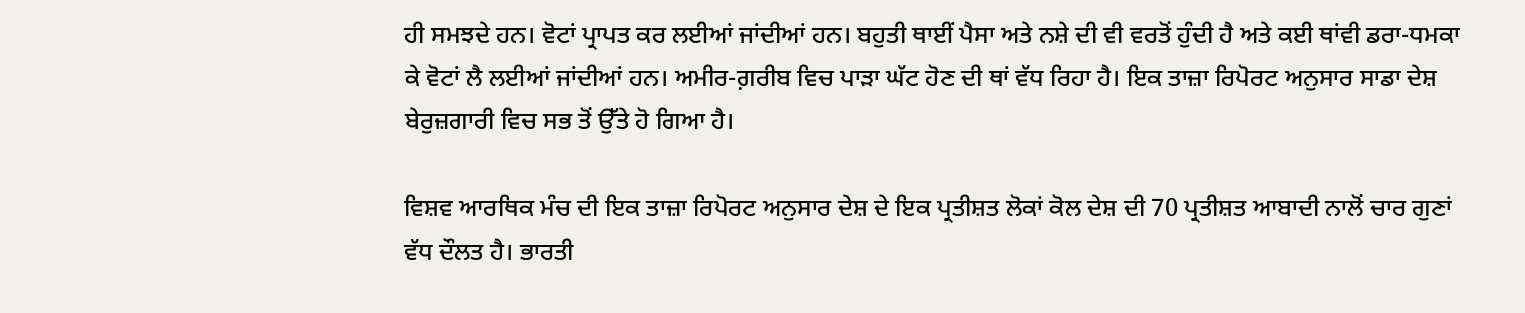ਹੀ ਸਮਝਦੇ ਹਨ। ਵੋਟਾਂ ਪ੍ਰਾਪਤ ਕਰ ਲਈਆਂ ਜਾਂਦੀਆਂ ਹਨ। ਬਹੁਤੀ ਥਾਈਂ ਪੈਸਾ ਅਤੇ ਨਸ਼ੇ ਦੀ ਵੀ ਵਰਤੋਂ ਹੁੰਦੀ ਹੈ ਅਤੇ ਕਈ ਥਾਂਵੀ ਡਰਾ-ਧਮਕਾ ਕੇ ਵੋਟਾਂ ਲੈ ਲਈਆਂ ਜਾਂਦੀਆਂ ਹਨ। ਅਮੀਰ-ਗ਼ਰੀਬ ਵਿਚ ਪਾੜਾ ਘੱਟ ਹੋਣ ਦੀ ਥਾਂ ਵੱਧ ਰਿਹਾ ਹੈ। ਇਕ ਤਾਜ਼ਾ ਰਿਪੋਰਟ ਅਨੁਸਾਰ ਸਾਡਾ ਦੇਸ਼ ਬੇਰੁਜ਼ਗਾਰੀ ਵਿਚ ਸਭ ਤੋਂ ਉੱਤੇ ਹੋ ਗਿਆ ਹੈ।

ਵਿਸ਼ਵ ਆਰਥਿਕ ਮੰਚ ਦੀ ਇਕ ਤਾਜ਼ਾ ਰਿਪੋਰਟ ਅਨੁਸਾਰ ਦੇਸ਼ ਦੇ ਇਕ ਪ੍ਰਤੀਸ਼ਤ ਲੋਕਾਂ ਕੋਲ ਦੇਸ਼ ਦੀ 70 ਪ੍ਰਤੀਸ਼ਤ ਆਬਾਦੀ ਨਾਲੋਂ ਚਾਰ ਗੁਣਾਂ ਵੱਧ ਦੌਲਤ ਹੈ। ਭਾਰਤੀ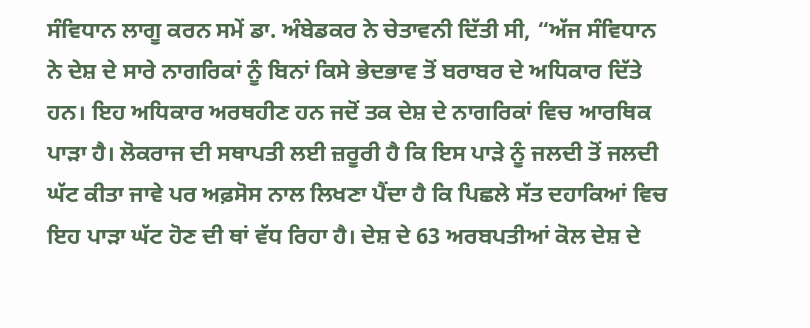ਸੰਵਿਧਾਨ ਲਾਗੂ ਕਰਨ ਸਮੇਂ ਡਾ. ਅੰਬੇਡਕਰ ਨੇ ਚੇਤਾਵਨੀ ਦਿੱਤੀ ਸੀ, “ਅੱਜ ਸੰਵਿਧਾਨ ਨੇ ਦੇਸ਼ ਦੇ ਸਾਰੇ ਨਾਗਰਿਕਾਂ ਨੂੰ ਬਿਨਾਂ ਕਿਸੇ ਭੇਦਭਾਵ ਤੋਂ ਬਰਾਬਰ ਦੇ ਅਧਿਕਾਰ ਦਿੱਤੇ ਹਨ। ਇਹ ਅਧਿਕਾਰ ਅਰਥਹੀਣ ਹਨ ਜਦੋਂ ਤਕ ਦੇਸ਼ ਦੇ ਨਾਗਰਿਕਾਂ ਵਿਚ ਆਰਥਿਕ ਪਾੜਾ ਹੈ। ਲੋਕਰਾਜ ਦੀ ਸਥਾਪਤੀ ਲਈ ਜ਼ਰੂਰੀ ਹੈ ਕਿ ਇਸ ਪਾੜੇ ਨੂੰ ਜਲਦੀ ਤੋਂ ਜਲਦੀ ਘੱਟ ਕੀਤਾ ਜਾਵੇ ਪਰ ਅਫ਼ਸੋਸ ਨਾਲ ਲਿਖਣਾ ਪੈਂਦਾ ਹੈ ਕਿ ਪਿਛਲੇ ਸੱਤ ਦਹਾਕਿਆਂ ਵਿਚ ਇਹ ਪਾੜਾ ਘੱਟ ਹੋਣ ਦੀ ਥਾਂ ਵੱਧ ਰਿਹਾ ਹੈ। ਦੇਸ਼ ਦੇ 63 ਅਰਬਪਤੀਆਂ ਕੋਲ ਦੇਸ਼ ਦੇ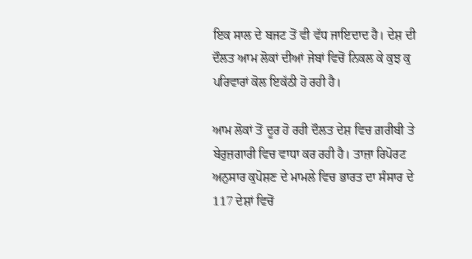ਇਕ ਸਾਲ ਦੇ ਬਜਟ ਤੋਂ ਵੀ ਵੱਧ ਜਾਇਦਾਦ ਹੈ। ਦੇਸ਼ ਦੀ ਦੌਲਤ ਆਮ ਲੋਕਾਂ ਦੀਆਂ ਜੇਬਾਂ ਵਿਚੋਂ ਨਿਕਲ ਕੇ ਕੁਝ ਕੁ ਪਰਿਵਾਰਾਂ ਕੋਲ ਇਕੱਠੀ ਹੋ ਰਹੀ ਹੈ।

ਆਮ ਲੋਕਾਂ ਤੋਂ ਦੂਰ ਹੋ ਰਹੀ ਦੌਲਤ ਦੇਸ਼ ਵਿਚ ਗ਼ਰੀਬੀ ਤੇ ਬੇਰੁਜ਼ਗਾਰੀ ਵਿਚ ਵਾਧਾ ਕਰ ਰਹੀ ਹੈ। ਤਾਜ਼ਾ ਰਿਪੋਰਟ ਅਨੁਸਾਰ ਕੁਪੋਸ਼ਣ ਦੇ ਮਾਮਲੇ ਵਿਚ ਭਾਰਤ ਦਾ ਸੰਸਾਰ ਦੇ 117 ਦੇਸ਼ਾਂ ਵਿਚੋਂ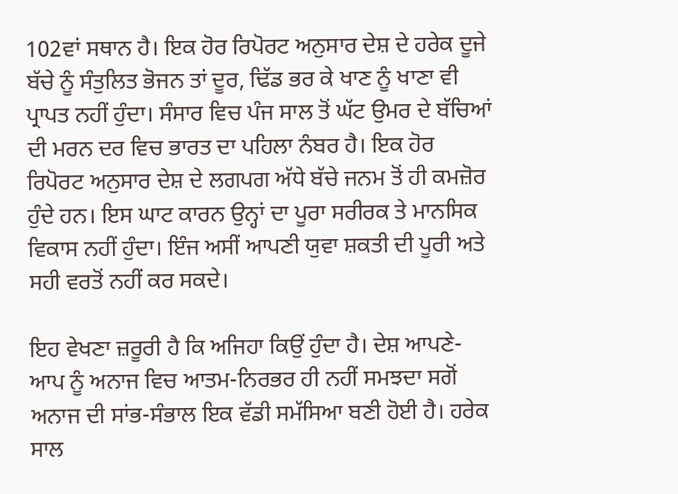102ਵਾਂ ਸਥਾਨ ਹੈ। ਇਕ ਹੋਰ ਰਿਪੋਰਟ ਅਨੁਸਾਰ ਦੇਸ਼ ਦੇ ਹਰੇਕ ਦੂਜੇ ਬੱਚੇ ਨੂੰ ਸੰਤੁਲਿਤ ਭੋਜਨ ਤਾਂ ਦੂਰ, ਢਿੱਡ ਭਰ ਕੇ ਖਾਣ ਨੂੰ ਖਾਣਾ ਵੀ ਪ੍ਰਾਪਤ ਨਹੀਂ ਹੁੰਦਾ। ਸੰਸਾਰ ਵਿਚ ਪੰਜ ਸਾਲ ਤੋਂ ਘੱਟ ਉਮਰ ਦੇ ਬੱਚਿਆਂ ਦੀ ਮਰਨ ਦਰ ਵਿਚ ਭਾਰਤ ਦਾ ਪਹਿਲਾ ਨੰਬਰ ਹੈ। ਇਕ ਹੋਰ ਰਿਪੋਰਟ ਅਨੁਸਾਰ ਦੇਸ਼ ਦੇ ਲਗਪਗ ਅੱਧੇ ਬੱਚੇ ਜਨਮ ਤੋਂ ਹੀ ਕਮਜ਼ੋਰ ਹੁੰਦੇ ਹਨ। ਇਸ ਘਾਟ ਕਾਰਨ ਉਨ੍ਹਾਂ ਦਾ ਪੂਰਾ ਸਰੀਰਕ ਤੇ ਮਾਨਸਿਕ ਵਿਕਾਸ ਨਹੀਂ ਹੁੰਦਾ। ਇੰਜ ਅਸੀਂ ਆਪਣੀ ਯੁਵਾ ਸ਼ਕਤੀ ਦੀ ਪੂਰੀ ਅਤੇ ਸਹੀ ਵਰਤੋਂ ਨਹੀਂ ਕਰ ਸਕਦੇ।

ਇਹ ਵੇਖਣਾ ਜ਼ਰੂਰੀ ਹੈ ਕਿ ਅਜਿਹਾ ਕਿਉਂ ਹੁੰਦਾ ਹੈ। ਦੇਸ਼ ਆਪਣੇ-ਆਪ ਨੂੰ ਅਨਾਜ ਵਿਚ ਆਤਮ-ਨਿਰਭਰ ਹੀ ਨਹੀਂ ਸਮਝਦਾ ਸਗੋਂ ਅਨਾਜ ਦੀ ਸਾਂਭ-ਸੰਭਾਲ ਇਕ ਵੱਡੀ ਸਮੱਸਿਆ ਬਣੀ ਹੋਈ ਹੈ। ਹਰੇਕ ਸਾਲ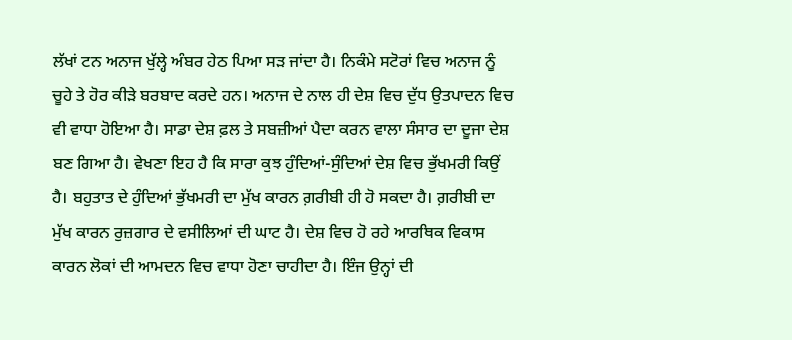ਲੱਖਾਂ ਟਨ ਅਨਾਜ ਖੁੱਲ੍ਹੇ ਅੰਬਰ ਹੇਠ ਪਿਆ ਸੜ ਜਾਂਦਾ ਹੈ। ਨਿਕੰਮੇ ਸਟੋਰਾਂ ਵਿਚ ਅਨਾਜ ਨੂੰ ਚੂਹੇ ਤੇ ਹੋਰ ਕੀੜੇ ਬਰਬਾਦ ਕਰਦੇ ਹਨ। ਅਨਾਜ ਦੇ ਨਾਲ ਹੀ ਦੇਸ਼ ਵਿਚ ਦੁੱਧ ਉਤਪਾਦਨ ਵਿਚ ਵੀ ਵਾਧਾ ਹੋਇਆ ਹੈ। ਸਾਡਾ ਦੇਸ਼ ਫ਼ਲ ਤੇ ਸਬਜ਼ੀਆਂ ਪੈਦਾ ਕਰਨ ਵਾਲਾ ਸੰਸਾਰ ਦਾ ਦੂਜਾ ਦੇਸ਼ ਬਣ ਗਿਆ ਹੈ। ਵੇਖਣਾ ਇਹ ਹੈ ਕਿ ਸਾਰਾ ਕੁਝ ਹੁੰਦਿਆਂ-ਸੁੰਦਿਆਂ ਦੇਸ਼ ਵਿਚ ਭੁੱਖਮਰੀ ਕਿਉਂ ਹੈ। ਬਹੁਤਾਤ ਦੇ ਹੁੰਦਿਆਂ ਭੁੱਖਮਰੀ ਦਾ ਮੁੱਖ ਕਾਰਨ ਗ਼ਰੀਬੀ ਹੀ ਹੋ ਸਕਦਾ ਹੈ। ਗ਼ਰੀਬੀ ਦਾ ਮੁੱਖ ਕਾਰਨ ਰੁਜ਼ਗਾਰ ਦੇ ਵਸੀਲਿਆਂ ਦੀ ਘਾਟ ਹੈ। ਦੇਸ਼ ਵਿਚ ਹੋ ਰਹੇ ਆਰਥਿਕ ਵਿਕਾਸ ਕਾਰਨ ਲੋਕਾਂ ਦੀ ਆਮਦਨ ਵਿਚ ਵਾਧਾ ਹੋਣਾ ਚਾਹੀਦਾ ਹੈ। ਇੰਜ ਉਨ੍ਹਾਂ ਦੀ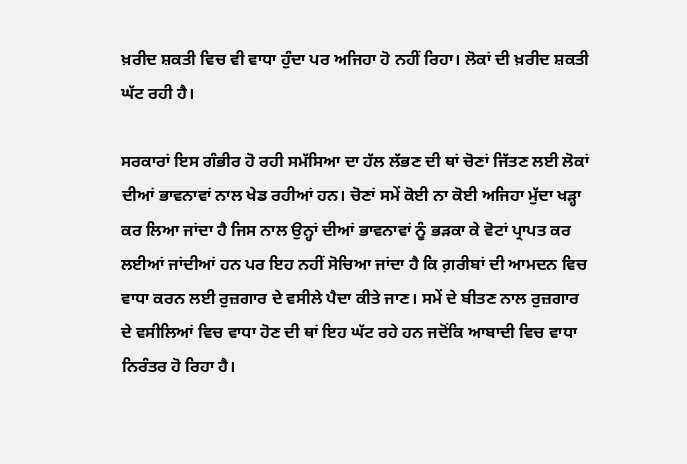ਖ਼ਰੀਦ ਸ਼ਕਤੀ ਵਿਚ ਵੀ ਵਾਧਾ ਹੁੰਦਾ ਪਰ ਅਜਿਹਾ ਹੋ ਨਹੀਂ ਰਿਹਾ। ਲੋਕਾਂ ਦੀ ਖ਼ਰੀਦ ਸ਼ਕਤੀ ਘੱਟ ਰਹੀ ਹੈ।

ਸਰਕਾਰਾਂ ਇਸ ਗੰਭੀਰ ਹੋ ਰਹੀ ਸਮੱਸਿਆ ਦਾ ਹੱਲ ਲੱਭਣ ਦੀ ਥਾਂ ਚੋਣਾਂ ਜਿੱਤਣ ਲਈ ਲੋਕਾਂ ਦੀਆਂ ਭਾਵਨਾਵਾਂ ਨਾਲ ਖੇਡ ਰਹੀਆਂ ਹਨ। ਚੋਣਾਂ ਸਮੇਂ ਕੋਈ ਨਾ ਕੋਈ ਅਜਿਹਾ ਮੁੱਦਾ ਖੜ੍ਹਾ ਕਰ ਲਿਆ ਜਾਂਦਾ ਹੈ ਜਿਸ ਨਾਲ ਉਨ੍ਹਾਂ ਦੀਆਂ ਭਾਵਨਾਵਾਂ ਨੂੰ ਭੜਕਾ ਕੇ ਵੋਟਾਂ ਪ੍ਰਾਪਤ ਕਰ ਲਈਆਂ ਜਾਂਦੀਆਂ ਹਨ ਪਰ ਇਹ ਨਹੀਂ ਸੋਚਿਆ ਜਾਂਦਾ ਹੈ ਕਿ ਗ਼ਰੀਬਾਂ ਦੀ ਆਮਦਨ ਵਿਚ ਵਾਧਾ ਕਰਨ ਲਈ ਰੁਜ਼ਗਾਰ ਦੇ ਵਸੀਲੇ ਪੈਦਾ ਕੀਤੇ ਜਾਣ। ਸਮੇਂ ਦੇ ਬੀਤਣ ਨਾਲ ਰੁਜ਼ਗਾਰ ਦੇ ਵਸੀਲਿਆਂ ਵਿਚ ਵਾਧਾ ਹੋਣ ਦੀ ਥਾਂ ਇਹ ਘੱਟ ਰਹੇ ਹਨ ਜਦੋਂਕਿ ਆਬਾਦੀ ਵਿਚ ਵਾਧਾ ਨਿਰੰਤਰ ਹੋ ਰਿਹਾ ਹੈ।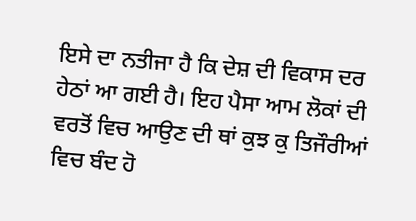ਇਸੇ ਦਾ ਨਤੀਜਾ ਹੈ ਕਿ ਦੇਸ਼ ਦੀ ਵਿਕਾਸ ਦਰ ਹੇਠਾਂ ਆ ਗਈ ਹੈ। ਇਹ ਪੈਸਾ ਆਮ ਲੋਕਾਂ ਦੀ ਵਰਤੋਂ ਵਿਚ ਆਉਣ ਦੀ ਥਾਂ ਕੁਝ ਕੁ ਤਿਜੌਰੀਆਂ ਵਿਚ ਬੰਦ ਹੋ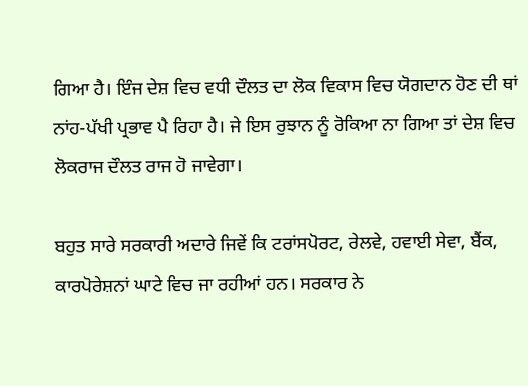ਗਿਆ ਹੈ। ਇੰਜ ਦੇਸ਼ ਵਿਚ ਵਧੀ ਦੌਲਤ ਦਾ ਲੋਕ ਵਿਕਾਸ ਵਿਚ ਯੋਗਦਾਨ ਹੋਣ ਦੀ ਥਾਂ ਨਾਂਹ-ਪੱਖੀ ਪ੍ਰਭਾਵ ਪੈ ਰਿਹਾ ਹੈ। ਜੇ ਇਸ ਰੁਝਾਨ ਨੂੰ ਰੋਕਿਆ ਨਾ ਗਿਆ ਤਾਂ ਦੇਸ਼ ਵਿਚ ਲੋਕਰਾਜ ਦੌਲਤ ਰਾਜ ਹੋ ਜਾਵੇਗਾ।

ਬਹੁਤ ਸਾਰੇ ਸਰਕਾਰੀ ਅਦਾਰੇ ਜਿਵੇਂ ਕਿ ਟਰਾਂਸਪੋਰਟ, ਰੇਲਵੇ, ਹਵਾਈ ਸੇਵਾ, ਬੈਂਕ, ਕਾਰਪੋਰੇਸ਼ਨਾਂ ਘਾਟੇ ਵਿਚ ਜਾ ਰਹੀਆਂ ਹਨ। ਸਰਕਾਰ ਨੇ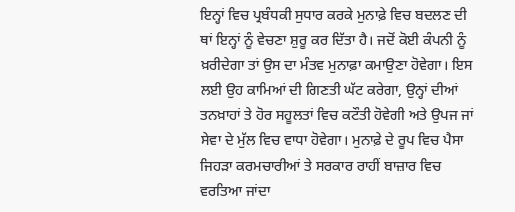ਇਨ੍ਹਾਂ ਵਿਚ ਪ੍ਰਬੰਧਕੀ ਸੁਧਾਰ ਕਰਕੇ ਮੁਨਾਫ਼ੇ ਵਿਚ ਬਦਲਣ ਦੀ ਥਾਂ ਇਨ੍ਹਾਂ ਨੂੰ ਵੇਚਣਾ ਸ਼ੁਰੂ ਕਰ ਦਿੱਤਾ ਹੈ। ਜਦੋਂ ਕੋਈ ਕੰਪਨੀ ਨੂੰ ਖ਼ਰੀਦੇਗਾ ਤਾਂ ਉਸ ਦਾ ਮੰਤਵ ਮੁਨਾਫ਼ਾ ਕਮਾਉਣਾ ਹੋਵੇਗਾ। ਇਸ ਲਈ ਉਹ ਕਾਮਿਆਂ ਦੀ ਗਿਣਤੀ ਘੱਟ ਕਰੇਗਾ, ਉਨ੍ਹਾਂ ਦੀਆਂ ਤਨਖ਼ਾਹਾਂ ਤੇ ਹੋਰ ਸਹੂਲਤਾਂ ਵਿਚ ਕਟੌਤੀ ਹੋਵੇਗੀ ਅਤੇ ਉਪਜ ਜਾਂ ਸੇਵਾ ਦੇ ਮੁੱਲ ਵਿਚ ਵਾਧਾ ਹੋਵੇਗਾ। ਮੁਨਾਫ਼ੇ ਦੇ ਰੂਪ ਵਿਚ ਪੈਸਾ ਜਿਹੜਾ ਕਰਮਚਾਰੀਆਂ ਤੇ ਸਰਕਾਰ ਰਾਹੀਂ ਬਾਜ਼ਾਰ ਵਿਚ ਵਰਤਿਆ ਜਾਂਦਾ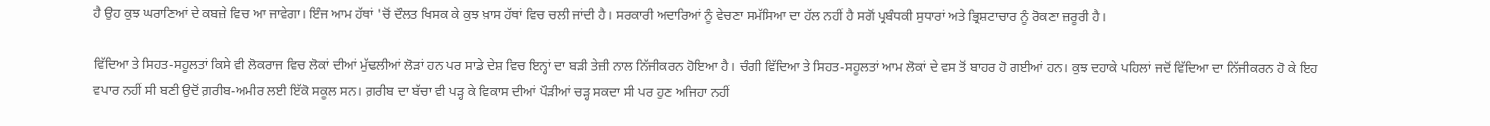ਹੈ ਉਹ ਕੁਝ ਘਰਾਣਿਆਂ ਦੇ ਕਬਜ਼ੇ ਵਿਚ ਆ ਜਾਵੇਗਾ। ਇੰਜ ਆਮ ਹੱਥਾਂ 'ਚੋਂ ਦੌਲਤ ਖਿਸਕ ਕੇ ਕੁਝ ਖ਼ਾਸ ਹੱਥਾਂ ਵਿਚ ਚਲੀ ਜਾਂਦੀ ਹੈ। ਸਰਕਾਰੀ ਅਦਾਰਿਆਂ ਨੂੰ ਵੇਚਣਾ ਸਮੱਸਿਆ ਦਾ ਹੱਲ ਨਹੀਂ ਹੈ ਸਗੋਂ ਪ੍ਰਬੰਧਕੀ ਸੁਧਾਰਾਂ ਅਤੇ ਭ੍ਰਿਸ਼ਟਾਚਾਰ ਨੂੰ ਰੋਕਣਾ ਜ਼ਰੂਰੀ ਹੈ।

ਵਿੱਦਿਆ ਤੇ ਸਿਹਤ-ਸਹੂਲਤਾਂ ਕਿਸੇ ਵੀ ਲੋਕਰਾਜ ਵਿਚ ਲੋਕਾਂ ਦੀਆਂ ਮੁੱਢਲੀਆਂ ਲੋੜਾਂ ਹਨ ਪਰ ਸਾਡੇ ਦੇਸ਼ ਵਿਚ ਇਨ੍ਹਾਂ ਦਾ ਬੜੀ ਤੇਜ਼ੀ ਨਾਲ ਨਿੱਜੀਕਰਨ ਹੋਇਆ ਹੈ। ਚੰਗੀ ਵਿੱਦਿਆ ਤੇ ਸਿਹਤ-ਸਹੂਲਤਾਂ ਆਮ ਲੋਕਾਂ ਦੇ ਵਸ ਤੋਂ ਬਾਹਰ ਹੋ ਗਈਆਂ ਹਨ। ਕੁਝ ਦਹਾਕੇ ਪਹਿਲਾਂ ਜਦੋਂ ਵਿੱਦਿਆ ਦਾ ਨਿੱਜੀਕਰਨ ਹੋ ਕੇ ਇਹ ਵਪਾਰ ਨਹੀਂ ਸੀ ਬਣੀ ਉਦੋਂ ਗ਼ਰੀਬ-ਅਮੀਰ ਲਈ ਇੱਕੋ ਸਕੂਲ ਸਨ। ਗ਼ਰੀਬ ਦਾ ਬੱਚਾ ਵੀ ਪੜ੍ਹ ਕੇ ਵਿਕਾਸ ਦੀਆਂ ਪੌੜੀਆਂ ਚੜ੍ਹ ਸਕਦਾ ਸੀ ਪਰ ਹੁਣ ਅਜਿਹਾ ਨਹੀਂ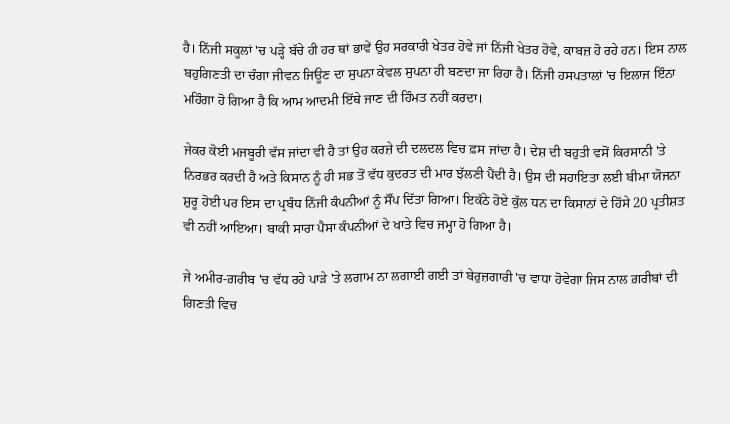ਹੈ। ਨਿੱਜੀ ਸਕੂਲਾਂ 'ਚ ਪੜ੍ਹੇ ਬੱਚੇ ਹੀ ਹਰ ਥਾਂ ਭਾਵੇਂ ਉਹ ਸਰਕਾਰੀ ਖੇਤਰ ਹੋਵੇ ਜਾਂ ਨਿੱਜੀ ਖੇਤਰ ਹੋਵੇ, ਕਾਬਜ਼ ਹੋ ਰਹੇ ਹਨ। ਇਸ ਨਾਲ ਬਹੁਗਿਣਤੀ ਦਾ ਚੰਗਾ ਜੀਵਨ ਜਿਊਣ ਦਾ ਸੁਪਨਾ ਕੇਵਲ ਸੁਪਨਾ ਹੀ ਬਣਦਾ ਜਾ ਰਿਹਾ ਹੈ। ਨਿੱਜੀ ਹਸਪਤਾਲਾਂ 'ਚ ਇਲਾਜ ਇੰਨਾ ਮਹਿੰਗਾ ਹੋ ਗਿਆ ਹੈ ਕਿ ਆਮ ਆਦਮੀ ਇੱਥੇ ਜਾਣ ਦੀ ਹਿੰਮਤ ਨਹੀਂ ਕਰਦਾ।

ਜੇਕਰ ਕੋਈ ਮਜਬੂਰੀ ਵੱਸ ਜਾਂਦਾ ਵੀ ਹੈ ਤਾਂ ਉਹ ਕਰਜ਼ੇ ਦੀ ਦਲਦਲ ਵਿਚ ਫ਼ਸ ਜਾਂਦਾ ਹੈ। ਦੇਸ਼ ਦੀ ਬਹੁਤੀ ਵਸੋਂ ਕਿਰਸਾਨੀ 'ਤੇ ਨਿਰਭਰ ਕਰਦੀ ਹੈ ਅਤੇ ਕਿਸਾਨ ਨੂੰ ਹੀ ਸਭ ਤੋਂ ਵੱਧ ਕੁਦਰਤ ਦੀ ਮਾਰ ਝੱਲਣੀ ਪੈਂਦੀ ਹੈ। ਉਸ ਦੀ ਸਹਾਇਤਾ ਲਈ ਬੀਮਾ ਯੋਜਨਾ ਸ਼ੁਰੂ ਹੋਈ ਪਰ ਇਸ ਦਾ ਪ੍ਰਬੰਧ ਨਿੱਜੀ ਕੰਪਨੀਆਂ ਨੂੰ ਸੌਂਪ ਦਿੱਤਾ ਗਿਆ। ਇਕੱਠੇ ਹੋਏ ਕੁੱਲ ਧਨ ਦਾ ਕਿਸਾਨਾਂ ਦੇ ਹਿੱਸੇ 20 ਪ੍ਰਤੀਸ਼ਤ ਵੀ ਨਹੀਂ ਆਇਆ। ਬਾਕੀ ਸਾਰਾ ਪੈਸਾ ਕੰਪਨੀਆਂ ਦੇ ਖਾਤੇ ਵਿਚ ਜਮ੍ਹਾ ਹੋ ਗਿਆ ਹੈ।

ਜੇ ਅਮੀਰ-ਗ਼ਰੀਬ 'ਚ ਵੱਧ ਰਹੇ ਪਾੜੇ 'ਤੇ ਲਗਾਮ ਨਾ ਲਗਾਈ ਗਈ ਤਾਂ ਬੇਰੁਜ਼ਗਾਰੀ 'ਚ ਵਾਧਾ ਹੋਵੇਗਾ ਜਿਸ ਨਾਲ ਗ਼ਰੀਬਾਂ ਦੀ ਗਿਣਤੀ ਵਿਚ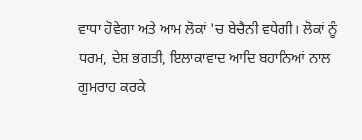ਵਾਧਾ ਹੋਵੇਗਾ ਅਤੇ ਆਮ ਲੋਕਾਂ 'ਚ ਬੇਚੈਨੀ ਵਧੇਗੀ। ਲੋਕਾਂ ਨੂੰ ਧਰਮ, ਦੇਸ਼ ਭਗਤੀ, ਇਲਾਕਾਵਾਦ ਆਦਿ ਬਹਾਨਿਆਂ ਨਾਲ ਗੁਮਰਾਹ ਕਰਕੇ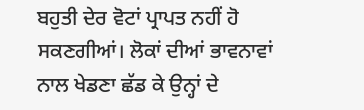ਬਹੁਤੀ ਦੇਰ ਵੋਟਾਂ ਪ੍ਰਾਪਤ ਨਹੀਂ ਹੋ ਸਕਣਗੀਆਂ। ਲੋਕਾਂ ਦੀਆਂ ਭਾਵਨਾਵਾਂ ਨਾਲ ਖੇਡਣਾ ਛੱਡ ਕੇ ਉਨ੍ਹਾਂ ਦੇ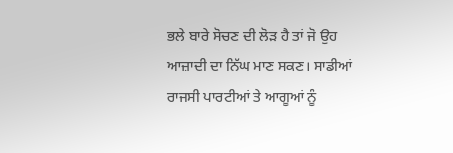ਭਲੇ ਬਾਰੇ ਸੋਚਣ ਦੀ ਲੋੜ ਹੈ ਤਾਂ ਜੋ ਉਹ ਆਜ਼ਾਦੀ ਦਾ ਨਿੱਘ ਮਾਣ ਸਕਣ। ਸਾਡੀਆਂ ਰਾਜਸੀ ਪਾਰਟੀਆਂ ਤੇ ਆਗੂਆਂ ਨੂੰ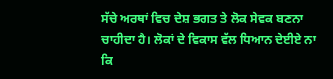ਸੱਚੇ ਅਰਥਾਂ ਵਿਚ ਦੇਸ਼ ਭਗਤ ਤੇ ਲੋਕ ਸੇਵਕ ਬਣਨਾ ਚਾਹੀਦਾ ਹੈ। ਲੋਕਾਂ ਦੇ ਵਿਕਾਸ ਵੱਲ ਧਿਆਨ ਦੇਈਏ ਨਾ ਕਿ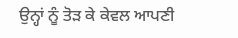ਉਨ੍ਹਾਂ ਨੂੰ ਤੋੜ ਕੇ ਕੇਵਲ ਆਪਣੀ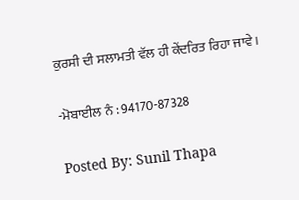ਕੁਰਸੀ ਦੀ ਸਲਾਮਤੀ ਵੱਲ ਹੀ ਕੇਂਦਰਿਤ ਰਿਹਾ ਜਾਵੇ।

-ਮੋਬਾਈਲ ਨੰ : 94170-87328

Posted By: Sunil Thapa